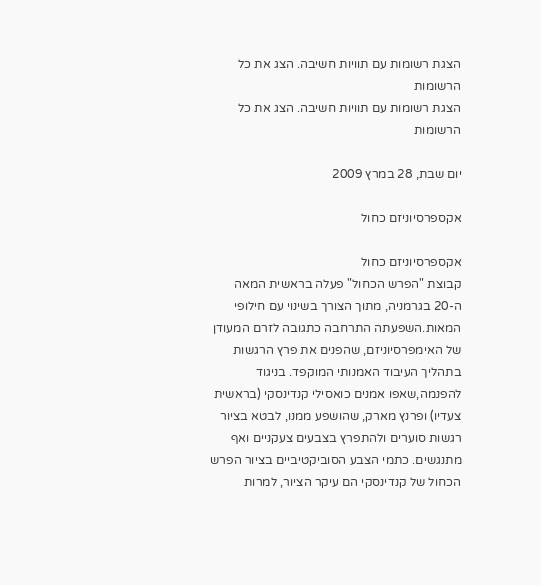הצגת רשומות עם תוויות חשיבה. הצג את כל הרשומות
הצגת רשומות עם תוויות חשיבה. הצג את כל הרשומות

יום שבת, 28 במרץ 2009

אקספרסיוניזם כחול

אקספרסיוניזם כחול
קבוצת "הפרש הכחול" פעלה בראשית המאה ה-20 בגרמניה, מתוך הצורך בשינוי עם חילופי המאות.השפעתה התרחבה כתגובה לזרם המעודן של האימפרסיוניזם, שהפנים את פרץ הרגשות בתהליך העיבוד האמנותי המוקפד. בניגוד להפנמה,שאפו אמנים כואסילי קנדינסקי (בראשית צעדיו) ופרנץ מארק, שהושפע ממנו, לבטא בציור רגשות סוערים ולהתפרץ בצבעים צעקניים ואף מתנגשים. כתמי הצבע הסוביקטיביים בציור הפרש הכחול של קנדינסקי הם עיקר הציור, למרות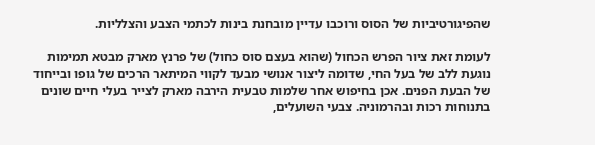שהפיגורטיביות של הסוס ורוכבו עדיין מובחנת בינות לכתמי הצבע והצלליות.

לעומת זאת ציור הפרש הכחול (שהוא בעצם סוס כחול) של פרנץ מארק מבטא תמימות נוגעת ללב של בעל החי, שדומה ליצור אנושי מבעד לקווי המיתאר הרכים של גופו ובייחוד של הבעת הפנים. אכן בחיפוש אחר שלמות טבעית הירבה מארק לצייר בעלי חיים שונים בתנוחות רכות ובהרמוניה. צבעי השועלים,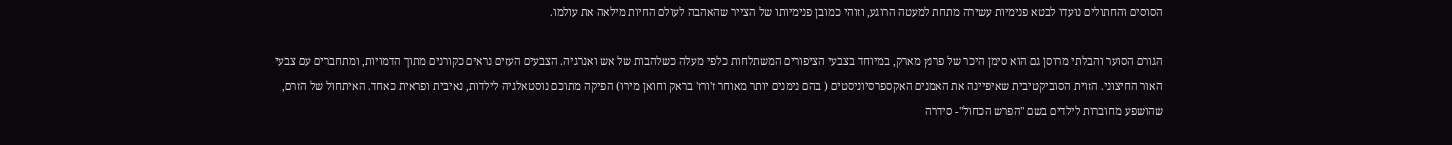הסוסים והחתולים נועדו לבטא פנימיות עשירה מתחת למעטה הרוגע, וזוהי כמובן פנימיותו של הצייר שהאהבה לעולם החיות מילאה את עולמו.

הגורם הסוער והבלתי מרוסן גם הוא סימן היכר של פרנץ מארק, במיוחד בצבעי הציפורים המשתלחות כלפי מעלה כשלהבות של אש ואנרגיה. הצבעים העזים נראים כקורנים מתוך הדמויות, ומתחברים עם צבעי האור החיצוני. הזוית הסוביקטיבית שאיפיינה את האמנים האקספרסיוניסטים ( בהם נימנים יותר מאוחר ז'ורז' בראק וחואן מירו) הפיקה מתוכם נוסטאלגיה לילדות, נאיבית ופראית כאחד. האיתחול של הזרם, שהושפע מחוברות לילדים בשם "הפרש הכחול"- סידרה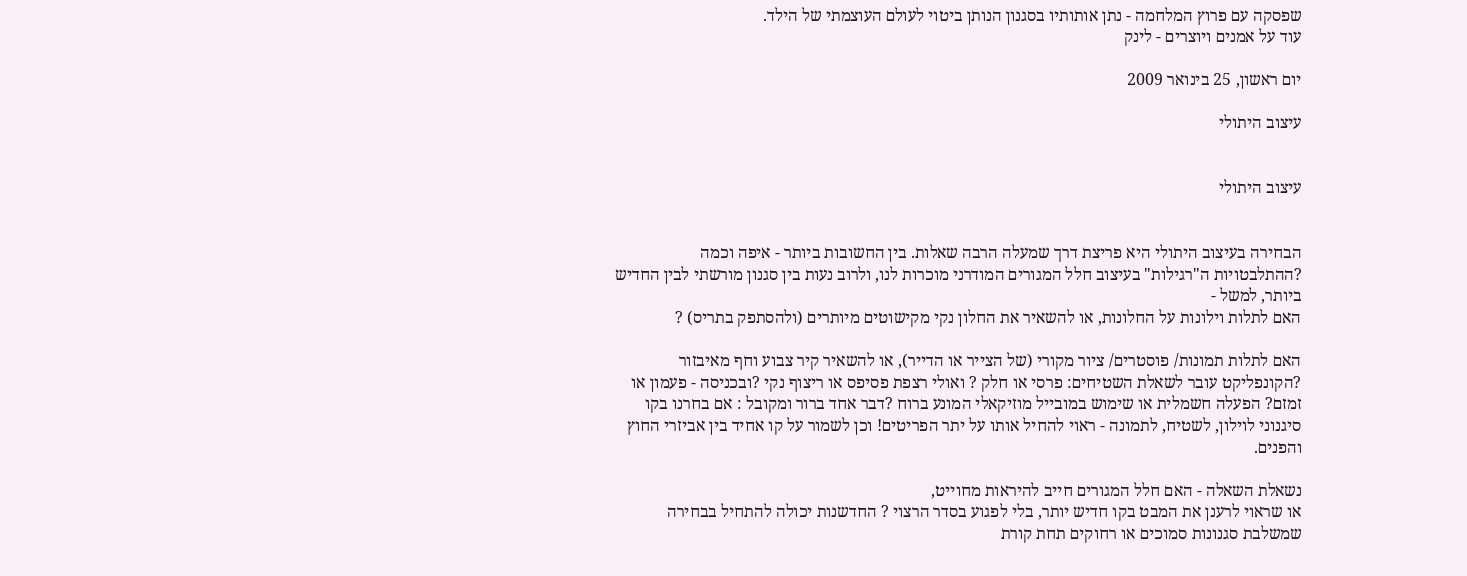שפסקה עם פרוץ המלחמה - נתן אותותיו בסגנון הנותן ביטוי לעולם העוצמתי של הילד.
עוד על אמנים ויוצרים - לינק

יום ראשון, 25 בינואר 2009

עיצוב היתולי


עיצוב היתולי


הבחירה בעיצוב היתולי היא פריצת דרך שמעלה הרבה שאלות. בין החשובות ביותר - איפה וכמה ?ההתלבטויות ה"רגילות" בעיצוב חלל המגורים המודרני מוכרות לנו, ולרוב נעות בין סגנון מורשתי לבין החדיש ביותר, למשל -
האם לתלות וילונות על החלונות, או להשאיר את החלון נקי מקישוטים מיותרים (ולהסתפק בתריס) ?

האם לתלות תמונות/ פוסטרים/ ציור מקורי (של הצייר או הדייר), או להשאיר קיר צבוע וחף מאיבזור ?הקונפליקט עובר לשאלת השטיחים: פרסי או חלק ? ואולי רצפת פסיפס או ריצוף נקי ?ובכניסה - פעמון או זמזם? הפעלה חשמלית או שימוש במובייל מוזיקאלי המונע ברוח ?דבר אחד ברור ומקובל : אם בחרנו בקו סיגנוני לוילון, לשטיח, לתמונה - ראוי להחיל אותו על יתר הפריטים! וכן לשמור על קו אחיד בין אביזרי החוץ והפנים.

נשאלת השאלה - האם חלל המגורים חייב להיראות מחוייט,
או שראוי לרענן את המבט בקו חדיש יותר, בלי לפגוע בסדר הרצוי ? החדשנות יכולה להתחיל בבחירה שמשלבת סגנונות סמוכים או רחוקים תחת קורת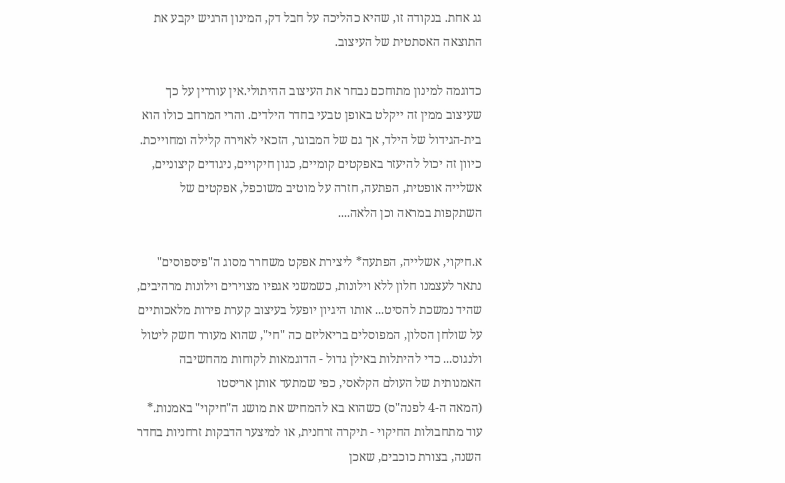גג אחת. בנקודה זו, שהיא כהליכה על חבל דק, המינון הרגיש יקבע את התוצאה האסתטית של העיצוב.

כדוגמה למינון מתוחכם נבחר את העיצוב ההיתולי.אין עוררין על כך שעיצוב ממין זה ייקלט באופן טבעי בחדר הילדים. והרי המרחב כולו הוא בית-הגידול של הילד, אך גם של המבוגר, הזכאי לאוירה קלילה ומחוייכת.
כיוון זה יכול להיעזר באפקטים קומיים, כגון חיקויים, ניגודים קיצוניים, אשלייה אופטית, הפתעה, חזרה על מוטיב משוכפל, אפקטים של השתקפות במראה וכן הלאה....

א.חיקוי, אשלייה, הפתעה* ליצירת אפקט משחרר מסוג ה"פיספוסים" נתאר לעצמנו חלון ללא וילונות, כשמשני אגפיו מצוירים וילונות מרהיבים, שהיד נמשכת להסיט... אותו היגיון יופעל בעיצוב קערת פירות מלאכותיים על שולחן הסלון, המפוסלים בריאליזם כה "חי", שהוא מעורר חשק ליטול ולנגוס... כדי להיתלות באילן גדול - הדוגמאות לקוחות מהחשיבה האמנותית של העולם הקלאסי, כפי שמתעד אותן אריסטו
(המאה ה-4 לפנה"ס) כשהוא בא להמחיש את מושג ה"חיקוי" באמנות.* עוד מתחבולות החיקוי - תיקרה זרחנית, או למיצער הדבקות זרחניות בחדר השנה, בצורת כוכבים, שאכן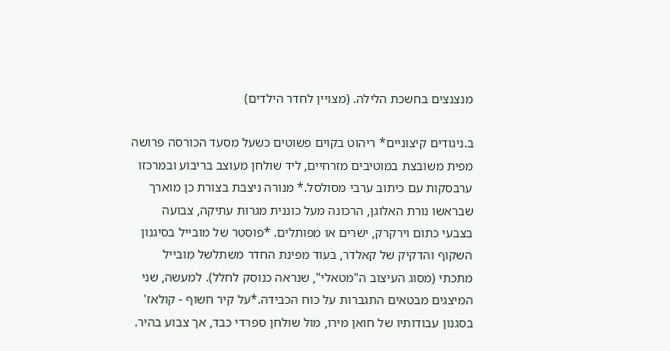מנצנצים בחשכת הלילה. (מצויין לחדר הילדים)

ב.ניגודים קיצוניים* ריהוט בקוים פשוטים כשעל מסעד הכורסה פרושה מפית משובצת במוטיבים מזרחיים, ליד שולחן מעוצב בריבוע ובמרכזו ערבסקות עם כיתוב ערבי מסולסל.* מנורה ניצבת בצורת כן מוארך שבראשו נורת האלוגן, הרכונה מעל כוננית מגרות עתיקה, צבועה בצבעי כתום וירקרק, ישרים או מפותלים. *פוסטר של מובייל בסיגנון השקוף והדקיק של קאלדר, בעוד מפינת החדר משתלשל מובייל מתכתי (מסוג העיצוב ה"מטאלי", שנראה כנוסק לחלל). למעשה, שני המיצגים מבטאים התגברות על כוח הכבידה.*על קיר חשוף - קולאז' בסגנון עבודותיו של חואן מירו, מול שולחן ספרדי כבד, אך צבוע בהיר.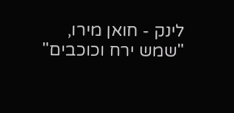לינק - חואן מירו, "שמש ירח וכוכבים"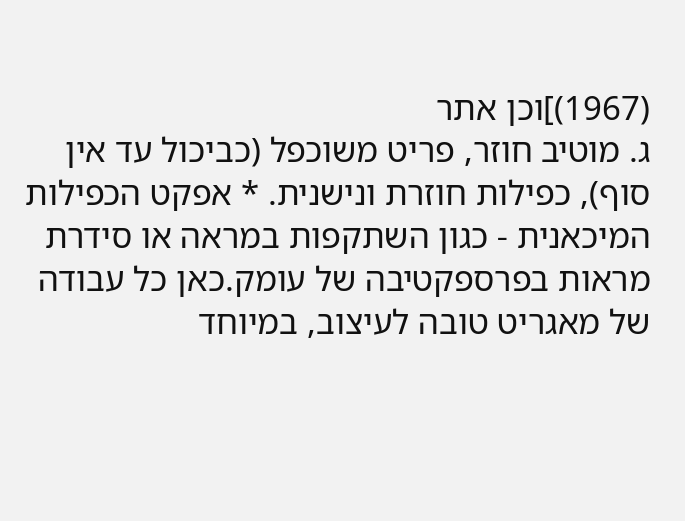(1967)]וכן אתר
ג. מוטיב חוזר, פריט משוכפל (כביכול עד אין סוף), כפילות חוזרת ונישנית. * אפקט הכפילות המיכאנית - כגון השתקפות במראה או סידרת מראות בפרספקטיבה של עומק.כאן כל עבודה של מאגריט טובה לעיצוב, במיוחד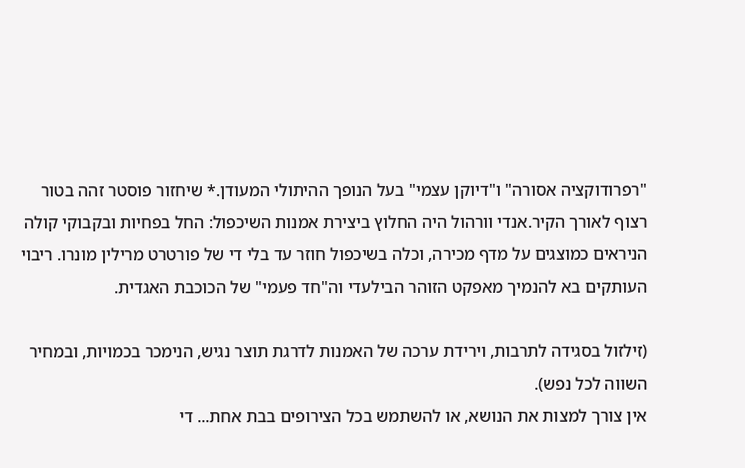"רפרודוקציה אסורה" ו"דיוקן עצמי" בעל הנופך ההיתולי המעודן.* שיחזור פוסטר זהה בטור רצוף לאורך הקיר.אנדי וורהול היה החלוץ ביצירת אמנות השיכפול: החל בפחיות ובקבוקי קולה הניראים כמוצגים על מדף מכירה, וכלה בשיכפול חוזר עד בלי די של פורטרט מרילין מונרו. ריבוי העותקים בא להנמיך מאפקט הזוהר הבילעדי וה"חד פעמי" של הכוכבת האגדית.

(זילזול בסגידה לתרבות, וירידת ערכה של האמנות לדרגת תוצר נגיש, הנימכר בכמויות, ובמחיר השווה לכל נפש).
אין צורך למצות את הנושא, או להשתמש בכל הצירופים בבת אחת... די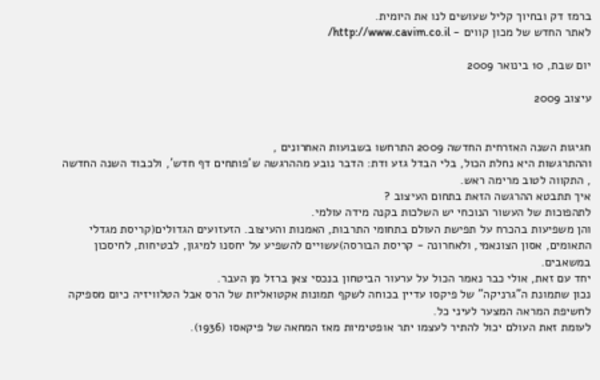ברמז דק ובחיוך קליל שעושים לנו את היומית.
לאתר החדש של מכון קווים - http://www.cavim.co.il/

יום שבת, 10 בינואר 2009

עיצוב 2009


חגיגות השנה האזרחית החדשה 2009 התרחשו בשבועות האחרונים ,
וההתרגשות היא נחלת הכול, בלי הבדל גזע ודת: הדבר נובע מההרגשה ש'פותחים דף חדש', ולכבוד השנה החדשה , התקווה לטוב מרימה ראש.
איך תתבטא ההרגשה הזאת בתחום העיצוב ?
לתהפוכות של העשור הנוכחי יש השלכות בקנה מידה עולמי.
והן משפיעות בהכרח על תפישת העולם בתחומי התרבות, האמנות והעיצוב. הזעזועים הגדולים(קריסת מגדלי התאומים, אסון הצונאמי, ולאחרונה - קריסת הבורסה)עשויים להשפיע על יחסנו למיגון, לבטיחות, לחיסכון במשאבים.
יחד עם זאת, אולי כבר נאמר הכול על ערעור הביטחון בנכסי צאן ברזל מן העבר.
נכון שתמונת ה"גרניקה" של פיקסו עדיין בכוחה לשקף תמונות אקטואליות של הרס אבל הטלוויזיה כיום מספיקה לחשיפת המראה המצער לעיני כל.
לעומת זאת העולם יכול להתיר לעצמו יתר אופטימיות מאז המחאה של פיקאסו (1936).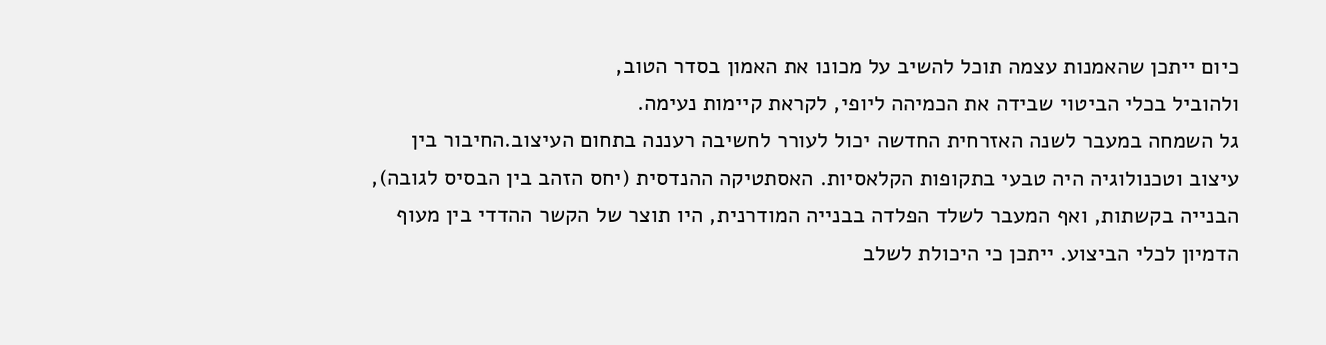כיום ייתכן שהאמנות עצמה תוכל להשיב על מכונו את האמון בסדר הטוב,
ולהוביל בכלי הביטוי שבידה את הכמיהה ליופי, לקראת קיימות נעימה.
גל השמחה במעבר לשנה האזרחית החדשה יכול לעורר לחשיבה רעננה בתחום העיצוב.החיבור בין עיצוב וטכנולוגיה היה טבעי בתקופות הקלאסיות. האסתטיקה ההנדסית (יחס הזהב בין הבסיס לגובה), הבנייה בקשתות, ואף המעבר לשלד הפלדה בבנייה המודרנית, היו תוצר של הקשר ההדדי בין מעוף הדמיון לכלי הביצוע. ייתכן כי היכולת לשלב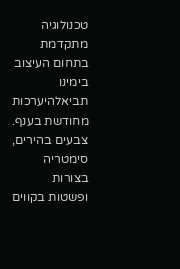טכנולוגיה מתקדמת בתחום העיצוב בימינו תביאלהיערכות מחודשת בענף.
צבעים בהירים,
סימטריה בצורות ופשטות בקווים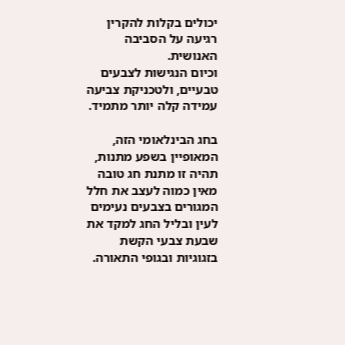יכולים בקלות להקרין רגיעה על הסביבה האנושית.
וכיום הנגישות לצבעים טבעיים, ולטכניקת צביעה עמידה קלה יותר מתמיד.

בחג הבינלאומי הזה, המאופיין בשפע מתנות, תהיה זו מתנת חג טובה מאין כמוה לעצב את חלל המגורים בצבעים נעימים לעין ובליל החג למקד את שבעת צבעי הקשת בזגוגיות ובגופי התאורה.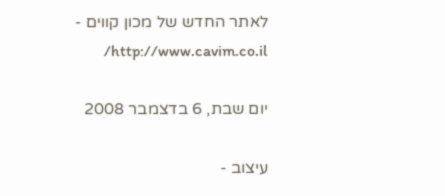לאתר החדש של מכון קווים - http://www.cavim.co.il/

יום שבת, 6 בדצמבר 2008

עיצוב -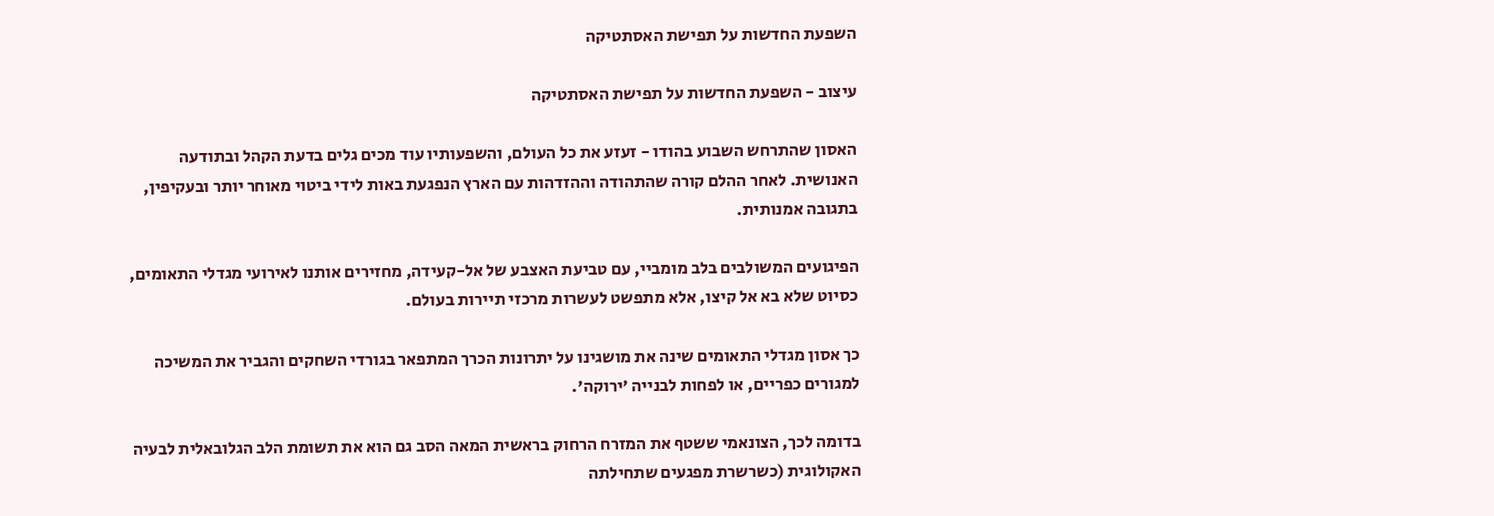השפעת החדשות על תפישת האסתטיקה

עיצוב - השפעת החדשות על תפישת האסתטיקה

האסון שהתרחש השבוע בהודו - זעזע את כל העולם, והשפעותיו עוד מכים גלים בדעת הקהל ובתודעה האנושית. לאחר ההלם קורה שהתהודה וההזדהות עם הארץ הנפגעת באות לידי ביטוי מאוחר יותר ובעקיפין, בתגובה אמנותית.

הפיגועים המשולבים בלב מומביי, עם טביעת האצבע של אל-קעידה, מחזירים אותנו לאירועי מגדלי התאומים, כסיוט שלא בא אל קיצו, אלא מתפשט לעשרות מרכזי תיירות בעולם.

כך אסון מגדלי התאומים שינה את מושגינו על יתרונות הכרך המתפאר בגורדי השחקים והגביר את המשיכה למגורים כפריים, או לפחות לבנייה 'ירוקה'.

בדומה לכך, הצונאמי ששטף את המזרח הרחוק בראשית המאה הסב גם הוא את תשומת הלב הגלובאלית לבעיה האקולוגית (כשרשרת מפגעים שתחילתה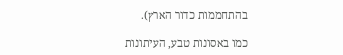בהתחממות כדור הארץ).

כמו באסונות טבע, העיתונות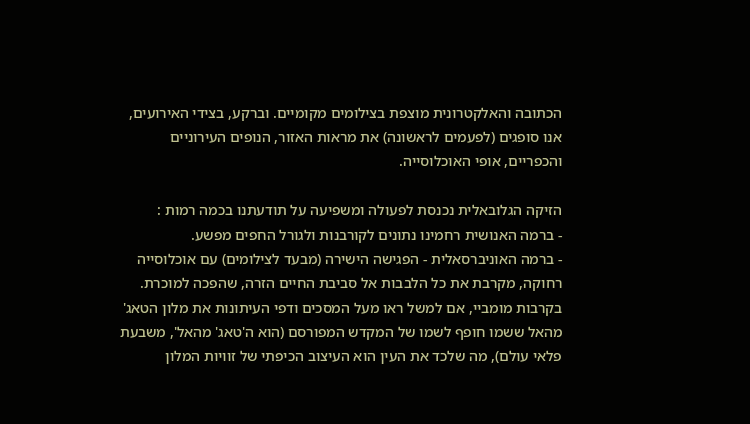הכתובה והאלקטרונית מוצפת בצילומים מקומיים. וברקע, בצידי האירועים,
אנו סופגים (לפעמים לראשונה) את מראות האזור, הנופים העירוניים והכפריים, אופי האוכלוסייה.

הזיקה הגלובאלית נכנסת לפעולה ומשפיעה על תודעתנו בכמה רמות :
- ברמה האנושית רחמינו נתונים לקורבנות ולגורל החפים מפשע.
- ברמה האוניברסאלית - הפגישה הישירה (מבעד לצילומים) עם אוכלוסייה רחוקה, מקרבת את כל הלבבות אל סביבת החיים הזרה, שהפכה למוכרת.
בקרבות מומביי, אם למשל ראו מעל המסכים ודפי העיתונות את מלון הטאג' מהאל ששמו חופף לשמו של המקדש המפורסם (הוא ה'טאג' מהאל', משבעת פלאי עולם), מה שלכד את העין הוא העיצוב הכיפתי של זוויות המלון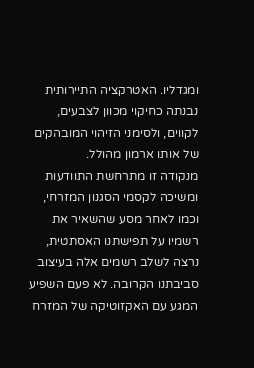ומגדליו. האטרקציה התיירותית נבנתה כחיקוי מכוון לצבעים, לקווים, ולסימני הזיהוי המובהקים של אותו ארמון מהולל.
מנקודה זו מתרחשת התוודעות ומשיכה לקסמי הסגנון המזרחי, וכמו לאחר מסע שהשאיר את רשמיו על תפישתנו האסתטית, נרצה לשלב רשמים אלה בעיצוב סביבתנו הקרובה. לא פעם השפיע המגע עם האקזוטיקה של המזרח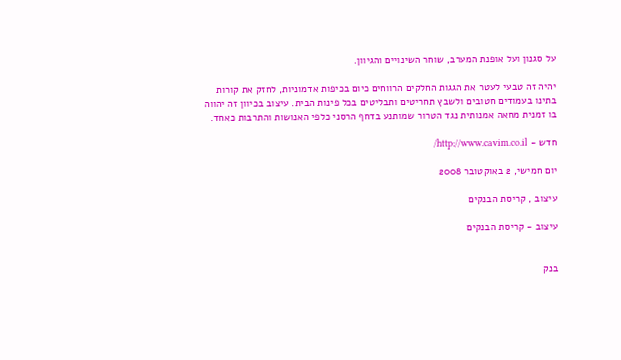על סגנון ועל אופנת המערב, שוחר השינויים והגיוון.

יהיה זה טבעי לעטר את הגגות החלקים הרווחים כיום בכיפות אדמוניות, לחזק את קורות בתינו בעמודים חטובים ולשבץ תחריטים ותבליטים בכל פינות הבית. עיצוב בכיוון זה יהווה בו זמנית מחאה אמנותית נגד הטרור שמותנע בדחף הרסני כלפי האנושות והתרבות כאחד.

חדש - http://www.cavim.co.il/

יום חמישי, 2 באוקטובר 2008

עיצוב , קריסת הבנקים

עיצוב - קריסת הבנקים


בנק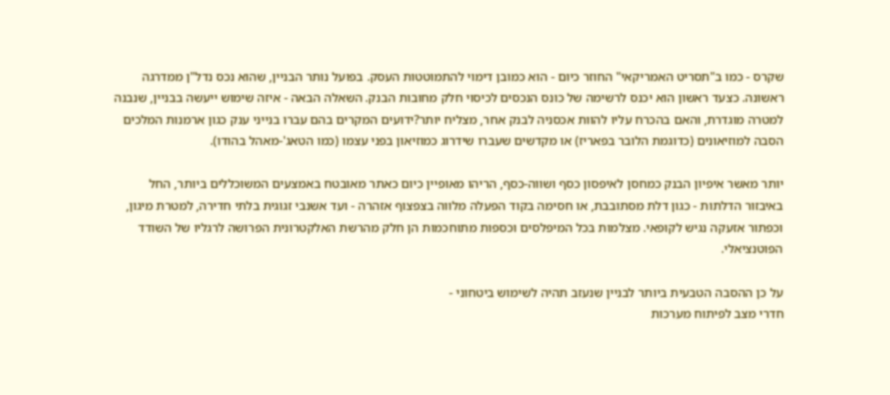שקרס - כמו ב"תסריט האמריקאי" החוזר כיום - הוא כמובן דימוי להתמוטטות העסק. בפועל נותר הבניין, שהוא נכס נדל"ן ממדרגה ראשונה. כצעד ראשון הוא יכנס לרשימה של כונס הנכסים לכיסוי חלק מחובות הבנק. השאלה הבאה - איזה שימוש ייעשה בבניין, שנבנה למטרה מוגדרת, והאם בהכרח עליו להוות אכסניה לבנק אחר, מצליח יותר?ידועים המקרים בהם עברו בנייני ענק כגון ארמנות המלכים הסבה למוזיאונים (כדוגמת הלובר בפאריז) או מקדשים שעברו שידרוג כמוזיאון בפני עצמו (כמו הטאג'-מאהל בהודו).

יותר מאשר איפיון הבנק כמחסן לאיפסון כסף ושווה-כסף, הריהו מאופיין כיום כאתר מאובטח באמצעים המשוכללים ביותר, החל באיבזור הדלתות - כגון דלת מסתובבת, או חסימה בקוד הפעלה מלווה בצפצוף אזהרה - ועד אשנבי זגוגית בלתי חדירה, למטרת מיגון, וכפתור אזעקה נגיש לקופאי. מצלמות בכל המיפלסים וכספות מתוחכמות הן חלק מהרשת האלקטרונית הפרושה לרגליו של השודד הפוטנציאלי.

על כן ההסבה הטבעית ביותר לבניין שנעזב תהיה לשימוש ביטחוני -
חדרי מצב לפיתוח מערכות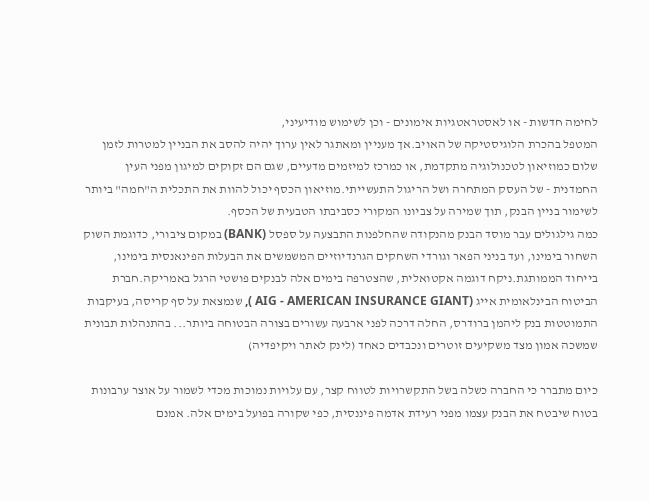לחימה חדשות - או לאסטראטגיות אימונים - וכן לשימוש מודיעיני,
המטפל בהכרת הלוגיסטיקה של האויב.אך מעניין ומאתגר לאין ערוך יהיה להסב את הבניין למטרות לזמן שלום כמוזיאון לטכנולוגיה מתקדמת, או כמרכז למיזמים מדעיים, שגם הם זקוקים למיגון מפני העין החמדנית - של העסק המתחרה ושל הריגול התעשייתי.מוזיאון הכסף יכול להוות את התכלית ה"חמה" ביותר לשימור בניין הבנק, תוך שמירה על צביונו המקורי כסביבתו הטבעית של הכסף.
כמה גילגולים עבר מוסד הבנק מהנקודה שהחלפנות התבצעה על ספסל (BANK) במקום ציבורי, כדוגמת השוק השחור בימינו, ועד בניני הפאר וגורדי השחקים הגרנדיוזיים המשמשים את הבעלות הפינאנסית בימינו, בייחוד הממותגת.ניקח דוגמה אקטואלית, שהצטרפה בימים אלה לבנקים פושטי הרגל באמריקה.חברת הביטוח הבינלאומית אייג (AIG - AMERICAN INSURANCE GIANT ), שנמצאת על סף קריסה, בעיקבות התמוטטות בנק ליהמן ברודרס, החלה דרכה לפני ארבעה עשורים בצורה הבטוחה ביותר... בהתנהלות תבונית שמשכה אמון מצד משקיעים זוטרים ונכבדים כאחד (לינק לאתר ויקיפדיה)

כיום מתברר כי החברה כשלה בשל התקשרויות לטווח קצר, עם עלויות נמוכות מכדי לשמור על אוצר ערבונות בטוח שיבטח את הבנק עצמו מפני רעידת אדמה פיננסית, כפי שקורה בפועל בימים אלה. אמנם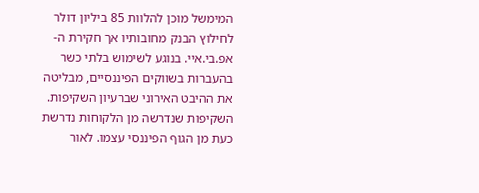המימשל מוכן להלוות 85 ביליון דולר לחילוץ הבנק מחובותיו אך חקירת ה-אפ.בי.איי. בנוגע לשימוש בלתי כשר בהעברות בשווקים הפיננסיים, מבליטה את ההיבט האירוני שברעיון השקיפות.
השקיפות שנדרשה מן הלקוחות נדרשת כעת מן הגוף הפיננסי עצמו. לאור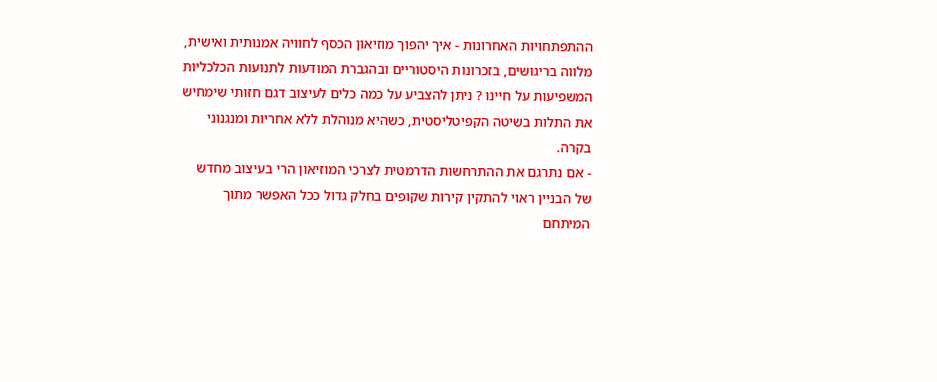ההתפתחויות האחרונות - איך יהפוך מוזיאון הכסף לחוויה אמנותית ואישית, מלווה בריגושים, בזכרונות היסטוריים ובהגברת המודעות לתנועות הכלכליות המשפיעות על חיינו ? ניתן להצביע על כמה כלים לעיצוב דגם חזותי שימחיש את התלות בשיטה הקפיטליסטית, כשהיא מנוהלת ללא אחריות ומנגנוני בקרה.
- אם נתרגם את ההתרחשות הדרמטית לצרכי המוזיאון הרי בעיצוב מחדש של הבניין ראוי להתקין קירות שקופים בחלק גדול ככל האפשר מתוך המיתחם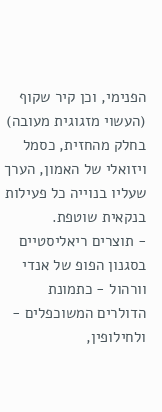הפנימי, וכן קיר שקוף (העשוי מזגוגית מעובה) בחלק מהחזית, כסמל ויזואלי של האמון, הערך שעליו בנוייה כל פעילות בנקאית שוטפת.
- תוצרים ריאליסטיים בסגנון הפופ של אנדי וורהול - כתמונת הדולרים המשוכפלים - ולחילופין,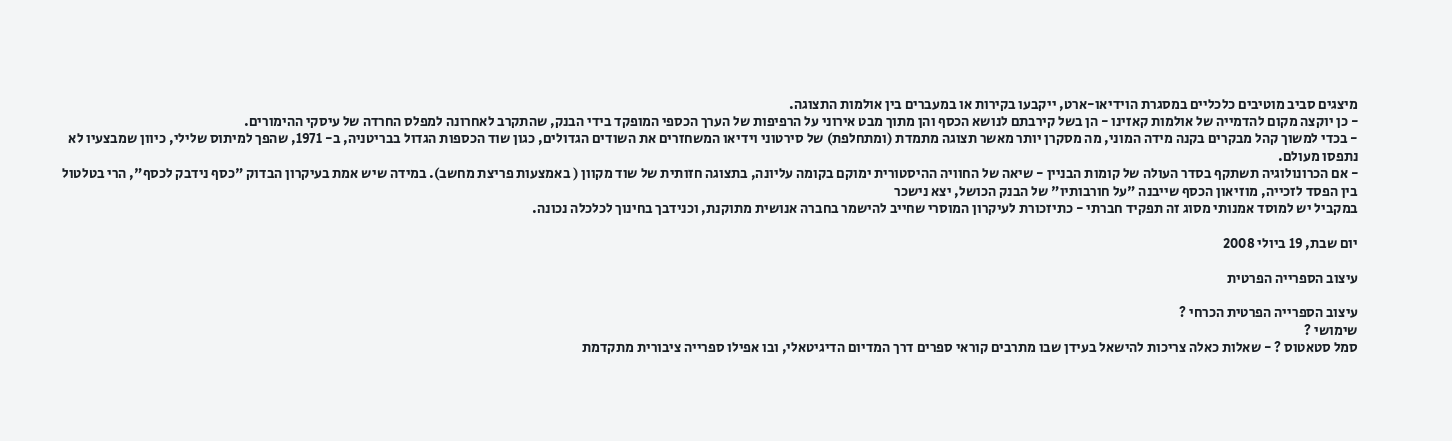מיצגים סביב מוטיבים כלכליים במסגרת הוידיאו-ארט, ייקבעו בקירות או במעברים בין אולמות התצוגה.
- כן יוקצה מקום להדמייה של אולמות קאזינו - הן בשל קירבתם לנושא הכסף והן מתוך מבט אירוני על הרפיפות של הערך הכספי המופקד בידי הבנק, שהתקרב לאחרונה למפלס החרדה של עיסקי ההימורים.
- בכדי למשוך קהל מבקרים בקנה מידה המוני, מה מסקרן יותר מאשר תצוגה מתמדת (ומתחלפת) של סירטוני וידיאו המשחזרים את השודים הגדולים, כגון שוד הכספות הגדול בבריטניה, ב- 1971, שהפך למיתוס שלילי, כיוון שמבצעיו לא נתפסו מעולם.
- אם הכרונולוגיה תשתקף בסדר העולה של קומות הבניין - שיאה של החוויה ההיסטורית ימוקם בקומה עליונה, בתצוגה חזותית של שוד מקוון ( באמצעות פריצת מחשב). במידה שיש אמת בעיקרון הבדוק "כסף נידבק לכסף", הרי בטלטול בין הפסד לזכייה, מוזיאון הכסף שייבנה "על חורבותיו" של הבנק הכושל, יצא נישכר
במקביל יש למוסד אמנותי מסוג זה תפקיד חברתי - כתיזכורת לעיקרון המוסרי שחייב להישמר בחברה אנושית מתוקנת, וכנידבך בחינוך לכלכלה נכונה.

יום שבת, 19 ביולי 2008

עיצוב הספרייה הפרטית

עיצוב הספרייה הפרטית הכרחי ?
שימושי ?
סמל סטאטוס ? - שאלות כאלה צריכות להישאל בעידן שבו מתרבים קוראי ספרים דרך המדיום הדיגיטאלי, ובו אפילו ספרייה ציבורית מתקדמת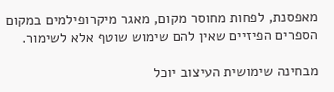מאפסנת, לפחות מחוסר מקום, מאגר מיקרופילמים במקום הספרים הפיזיים שאין להם שימוש שוטף אלא לשימור.

מבחינה שימושית העיצוב יוכל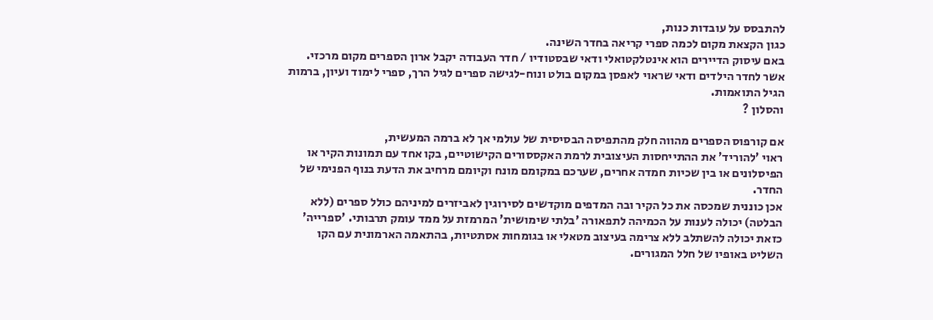להתבסס על עובדות כנות,
כגון הקצאת מקום לכמה ספרי קריאה בחדר השינה.
באם עיסוק הדיירים הוא אינטלקטואלי ודאי שבסטודיו / חדר העבודה יקבל ארון הספרים מקום מרכזי.
אשר לחדר הילדים ודאי שראוי לאפסן במקום בולט ונוח-לגישה ספרים לגיל הרך, ספרי לימוד ועיון, ברמות הגיל התואמות.
והסלון ?

אם קורפוס הספרים מהווה חלק מהתפיסה הבסיסית של עולמי אך לא ברמה המעשית,
ראוי 'להוריד' את ההתייחסות העיצובית לרמת האקססורים הקישוטיים, בקו אחד עם תמונות הקיר או הפיסלונים או בין שכיות חמדה אחרים, שערכם במקומם מונח וקיומם מרחיב את הדעת בנוף הפנימי של החדר.
אכן כוננית שמכסה את כל הקיר ובה המדפים מוקדשים לסירוגין לאביזרים למיניהם כולל ספרים (ללא הבלטה) יכולה לענות על הכמיהה לתפאורה 'בלתי שימושית' המרמזת על ממד עומק תרבותי. 'ספרייה' כזאת יכולה להשתלב ללא צרימה בעיצוב מטאלי או בגומחות אסתטיות, בהתאמה הארמונית עם הקו השליט באופיו של חלל המגורים.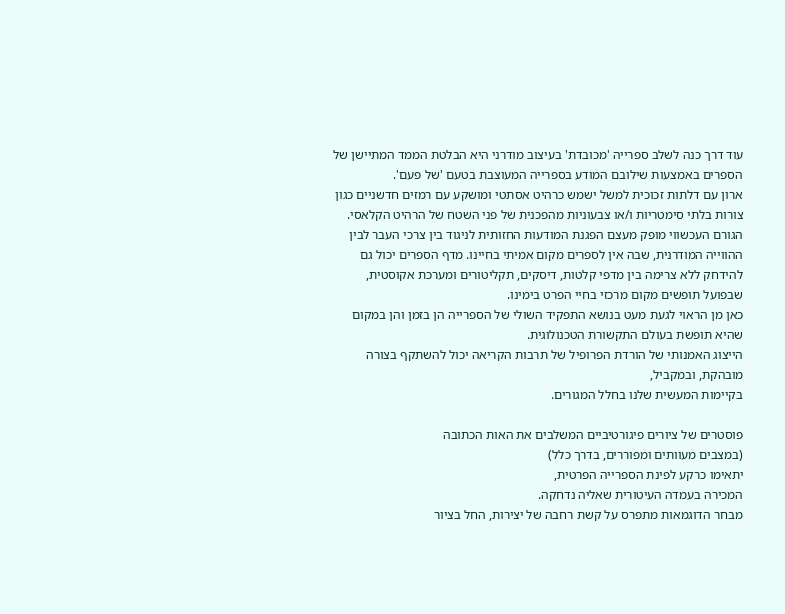עוד דרך כנה לשלב ספרייה 'מכובדת' בעיצוב מודרני היא הבלטת הממד המתיישן של הספרים באמצעות שילובם המודע בספרייה המעוצבת בטעם 'של פעם'.
ארון עם דלתות זכוכית למשל ישמש כרהיט אסתטי ומושקע עם רמזים חדשניים כגון צורות בלתי סימטריות ו/או צבעוניות מהפכנית של פני השטח של הרהיט הקלאסי. הגורם העכשווי מופק מעצם הפגנת המודעות החזותית לניגוד בין צרכי העבר לבין ההווייה המודרנית, שבה אין לספרים מקום אמיתי בחיינו. מדף הספרים יכול גם להידחק ללא צרימה בין מדפי קלטות, דיסקים, תקליטורים ומערכת אקוסטית, שבפועל תופשים מקום מרכזי בחיי הפרט בימינו.
כאן מן הראוי לגעת מעט בנושא התפקיד השולי של הספרייה הן בזמן והן במקום שהיא תופשת בעולם התקשורת הטכנולוגית.
הייצוג האמנותי של הורדת הפרופיל של תרבות הקריאה יכול להשתקף בצורה מובהקת, ובמקביל,
בקיימות המעשית שלנו בחלל המגורים.

פוסטרים של ציורים פיגורטיביים המשלבים את האות הכתובה
(במצבים מעוותים ומפוררים, בדרך כלל)
יתאימו כרקע לפינת הספרייה הפרטית,
המכירה בעמדה העיטורית שאליה נדחקה.
מבחר הדוגמאות מתפרס על קשת רחבה של יצירות, החל בציור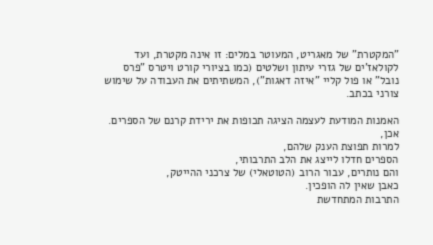"המקטרת" של מאגריט, המעוטר במלים: זו אינה מקטרת, ועד לקולאז'ים של גזרי עיתון ושלטים (כמו בציורי קורט ויטרס "פרס נובל" או פול קליי "איזה דאגות"), המשתיתים את העבודה על שימוש צורני בכתב.

האמנות המודעת לעצמה הציגה תכופות את ירידת קרנם של הספרים.
אכן,
למרות תפוצת הענק שלהם,
הספרים חדלו לייצג את הלב התרבותי,
והם נותרים, עבור הרוב (הטוטאלי) של צרכני ההייטק,
כאבן שאין לה הופכין.
התרבות המתחדשת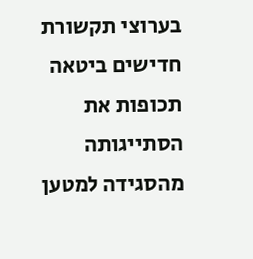בערוצי תקשורת חדישים ביטאה תכופות את הסתייגותה מהסגידה למטען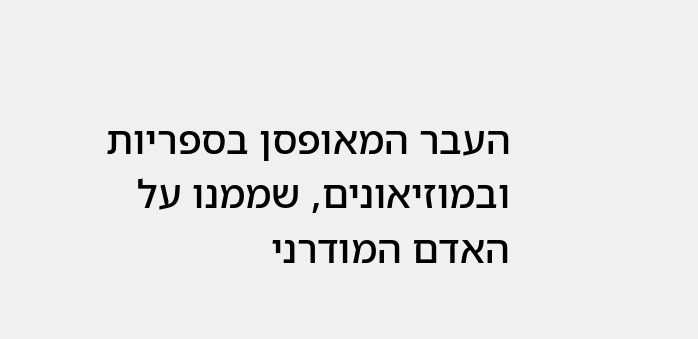העבר המאופסן בספריות ובמוזיאונים, שממנו על האדם המודרני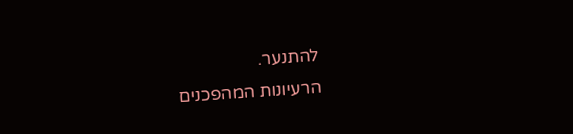להתנער.
הרעיונות המהפכנים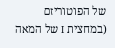של הפוטוריזם (במחצית I של המאה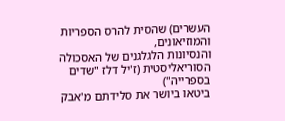העשרים) שהסית להרס הספריות והמוזיאונים,
והנסיונות הלגלגנים של האסכולה הסוריאליסטית (ז'יל דלז "שדים בספרייה")
ביטאו ביושר את סלידתם מ'אבק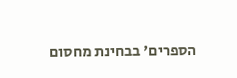הספרים' בבחינת מחסום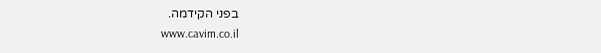בפני הקידמה.
www.cavim.co.il